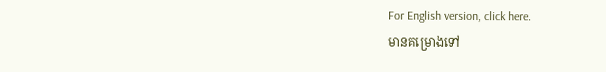For English version, click here.
មានគម្រោងទៅ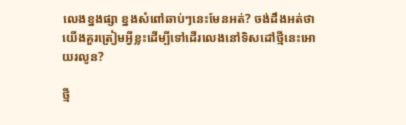លេងខ្នងផ្សា ខ្នងសំពៅឆាប់ៗនេះមែនអត់? ចង់ដឹងអត់ថាយើងគួរត្រៀមអ្វីខ្លះដើម្បីទៅដើរលេងនៅទិសដៅថ្មីនេះអោយរលូន?

ថ្មី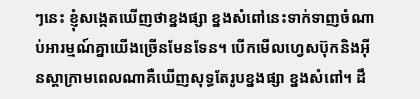ៗនេះ ខ្ញុំសង្កេតឃើញថាខ្នងផ្សា ខ្នងសំពៅនេះទាក់ទាញចំណាប់អារម្មណ៍គ្នាយើងច្រើនមែនទែន។ បើកមើលហ្វេសប៊ុកនិងអុីនស្តាក្រាមពេលណាគឺឃើញសុទ្ធតែរូបខ្នងផ្សា ខ្នងសំពៅ។ ដឹ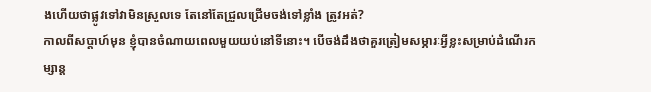ងហើយថាផ្លូវទៅវាមិនស្រួលទេ តែនៅតែជ្រួលជ្រើមចង់ទៅខ្លាំង ត្រូវអត់?
កាលពីសប្តាហ៍មុន ខ្ញុំបានចំណាយពេលមួយយប់នៅទីនោះ។ បើចង់ដឹងថាគួរត្រៀមសម្ភារៈអ្វីខ្លះសម្រាប់ដំណើរកម្សាន្ត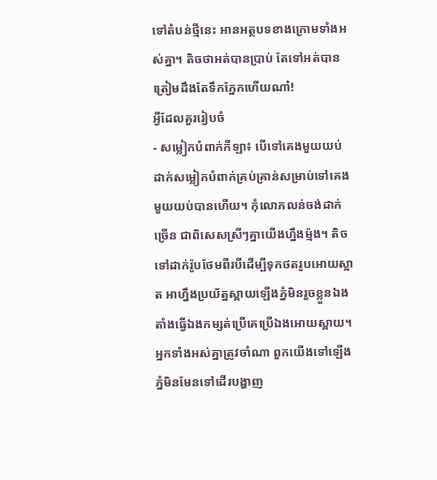ទៅតំបន់ថ្មីនេះ អានអត្ថបទខាងក្រោមទាំងអស់គ្នា។ តិចថាអត់បានប្រាប់ តែទៅអត់បានត្រៀមដឹងតែទឹកភ្នែកហើយណា៎!
អ្វីដែលគួររៀបចំ
- សម្លៀកបំពាក់កីឡា៖ បើទៅគេងមួយយប់ ដាក់សម្លៀកបំពាក់គ្រប់គ្រាន់សម្រាប់ទៅគេងមួយយប់បានហើយ។ កុំលោភលន់ចង់ដាក់ច្រើន ជាពិសេសស្រីៗគ្នាយើងហ្នឹងម៉្មង។ តិចទៅដាក់រ៉ូបថែមពីរបីដើម្បីទុកថតរូបអោយស្អាត អាហ្នឹងប្រយ័ត្នស្ពាយឡើងភ្នំមិនរួចខ្លួនឯងតាំងធ្វើឯងកម្សត់ប្រើគេប្រើឯងអោយស្ពាយ។ អ្នកទាំងអស់គ្នាត្រូវចាំណា ពួកយើងទៅឡើងភ្នំមិនមែនទៅដើរបង្ហាញ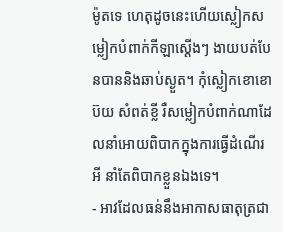ម៉ូតទេ ហេតុដូចនេះហើយស្លៀកសម្លៀកបំពាក់កីឡាស្តើងៗ ងាយបត់បែនបាននិងឆាប់ស្ងួត។ កុំស្លៀកខោខោប៊យ សំពត់ខ្លី រឺសម្លៀកបំពាក់ណាដែលនាំអោយពិបាកក្នុងការធ្វើដំណើរអី នាំតែពិបាកខ្លួនឯងទេ។
- អាវដែលធន់នឹងអាកាសធាតុត្រជា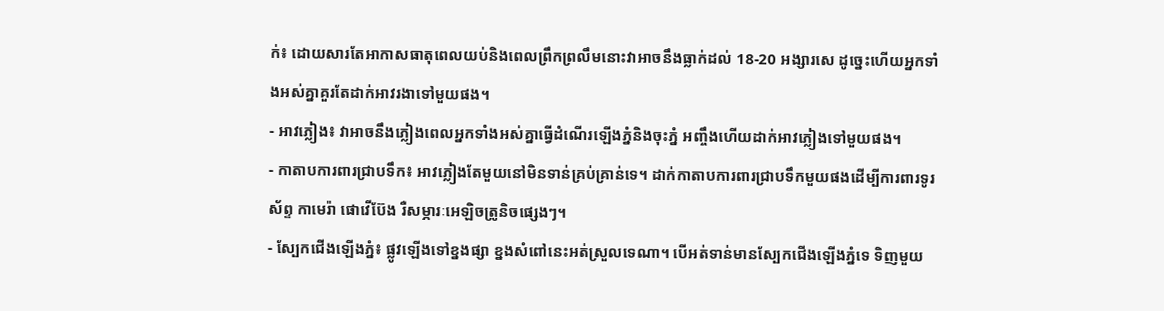ក់៖ ដោយសារតែអាកាសធាតុពេលយប់និងពេលព្រឹកព្រលឹមនោះវាអាចនឹងធ្លាក់ដល់ 18-20 អង្សារសេ ដូច្នេះហើយអ្នកទាំងអស់គ្នាគួរតែដាក់អាវរងាទៅមួយផង។
- អាវភ្លៀង៖ វាអាចនឹងភ្លៀងពេលអ្នកទាំងអស់គ្នាធ្វើដំណើរឡើងភ្នំនិងចុះភ្នំ អញ្ចឹងហើយដាក់អាវភ្លៀងទៅមួយផង។
- កាតាបការពារជ្រាបទឹក៖ អាវភ្លៀងតែមួយនៅមិនទាន់គ្រប់គ្រាន់ទេ។ ដាក់កាតាបការពារជ្រាបទឹកមួយផងដើម្បីការពារទូរស័ព្ទ កាមេរ៉ា ផោវើប៊ែង រឺសម្ភារៈអេឡិចត្រូនិចផ្សេងៗ។
- ស្បែកជើងឡើងភ្នំ៖ ផ្លូវឡើងទៅខ្នងផ្សា ខ្នងសំពៅនេះអត់ស្រួលទេណា។ បើអត់ទាន់មានស្បែកជើងឡើងភ្នំទេ ទិញមួយ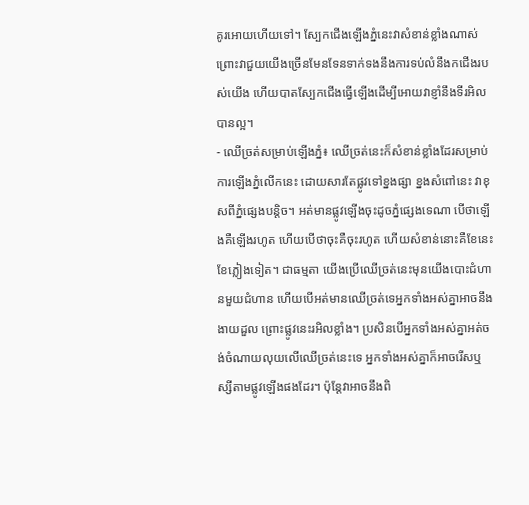គូរអោយហើយទៅ។ ស្បែកជើងឡើងភ្នំនេះវាសំខាន់ខ្លាំងណាស់ ព្រោះវាជួយយើងច្រើនមែនទែនទាក់ទងនឹងការទប់លំនឹងកជើងរបស់យើង ហើយបាតស្បែកជើងធ្វើឡើងដើម្បីអោយវាខ្ញាំនឹងទីរអិលបានល្អ។
- ឈើច្រត់សម្រាប់ឡើងភ្នំ៖ ឈើច្រត់នេះក៏សំខាន់ខ្លាំងដែរសម្រាប់ការឡើងភ្នំលើកនេះ ដោយសារតែផ្លូវទៅខ្នងផ្សា ខ្នងសំពៅនេះ វាខុសពីភ្នំផ្សេងបន្តិច។ អត់មានផ្លូវឡើងចុះដូចភ្នំផ្សេងទេណា បើថាឡើងគឺឡើងរហូត ហើយបើថាចុះគឺចុះរហូត ហើយសំខាន់នោះគឺខែនេះខែភ្លៀងទៀត។ ជាធម្មតា យើងប្រើឈើច្រត់នេះមុនយើងបោះជំហានមួយជំហាន ហើយបើអត់មានឈើច្រត់ទេអ្នកទាំងអស់គ្នាអាចនឹងងាយដួល ព្រោះផ្លូវនេះរអិលខ្លាំង។ ប្រសិនបើអ្នកទាំងអស់គ្នាអត់ចង់ចំណាយលុយលើឈើច្រត់នេះទេ អ្នកទាំងអស់គ្នាក៏អាចរើសឬស្សីតាមផ្លូវឡើងផងដែរ។ ប៉ុន្តែវាអាចនឹងពិ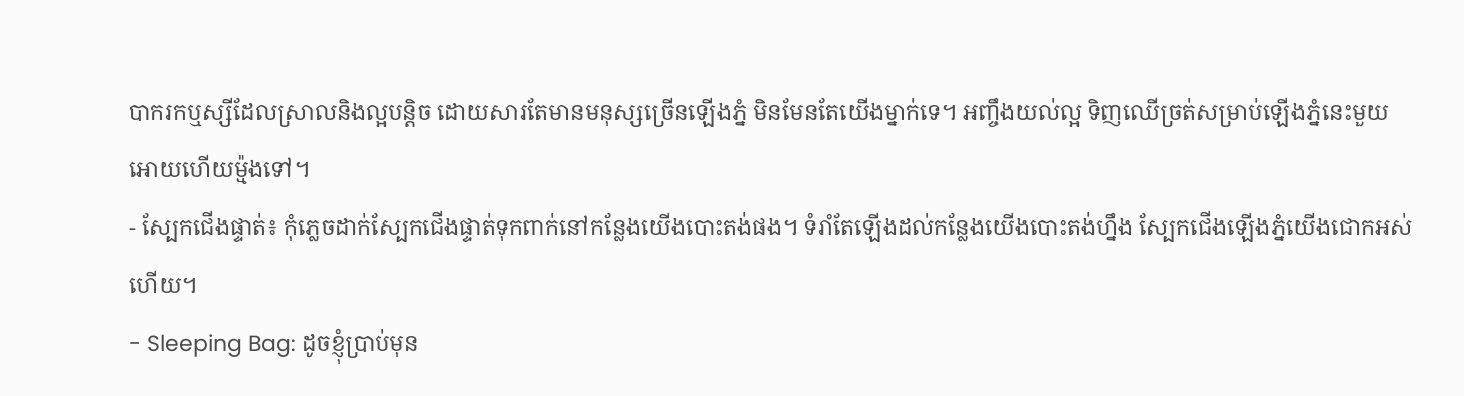បាករកឬស្សីដែលស្រាលនិងល្អបន្តិច ដោយសារតែមានមនុស្សច្រើនឡើងភ្នំ មិនមែនតែយើងម្នាក់ទេ។ អញ្ចឹងយល់ល្អ ទិញឈើច្រត់សម្រាប់ឡើងភ្នំនេះមួយអោយហើយម៉្មងទៅ។
- ស្បែកជើងផ្ទាត់៖ កុំភ្លេចដាក់ស្បែកជើងផ្ទាត់ទុកពាក់នៅកន្លែងយើងបោះតង់ផង។ ទំរាំតែឡើងដល់កន្លែងយើងបោះតង់ហ្នឹង ស្បែកជើងឡើងភ្នំយើងជោកអស់ហើយ។
- Sleeping Bag: ដូចខ្ញុំប្រាប់មុន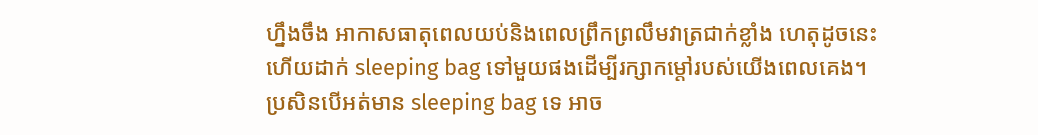ហ្នឹងចឹង អាកាសធាតុពេលយប់និងពេលព្រឹកព្រលឹមវាត្រជាក់ខ្លាំង ហេតុដូចនេះហើយដាក់ sleeping bag ទៅមួយផងដើម្បីរក្សាកម្តៅរបស់យើងពេលគេង។ ប្រសិនបើអត់មាន sleeping bag ទេ អាច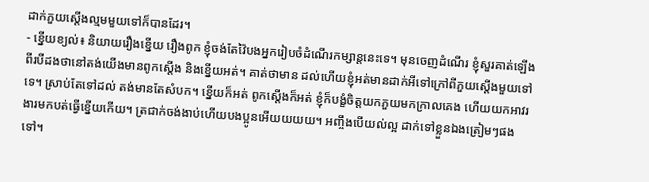ដាក់ភួយស្តើងល្មមមួយទៅក៏បានដែរ។
- ខ្នើយខ្យល់៖ និយាយរឿងខ្នើយ រឿងពូក ខ្ញុំចង់តែវ៉ៃបងអ្នករៀបចំដំណើរកម្សាន្តនេះទេ។ មុនចេញដំណើរ ខ្ញុំសួរគាត់ឡើងពីរបីដងថានៅតង់យើងមានពូកស្តើង និងខ្នើយអត់។ គាត់ថាមាន ដល់ហើយខ្ញុំអត់មានដាក់អីទៅក្រៅពីភួយស្តើងមួយទៅទេ។ ស្រាប់តែទៅដល់ តង់មានតែសំបក។ ខ្នើយក៏អត់ ពូកស្តើងក៏អត់ ខ្ញុំក៏បង្ខំចិត្តយកភួយមកក្រាលគេង ហើយយកអាវរងារមកបត់ធ្វើខ្នើយកើយ។ ត្រជាក់ចង់ងាប់ហើយបងប្អូនអើយយយយ។ អញ្ចឹងបើយល់ល្អ ដាក់ទៅខ្លួនឯងត្រៀមៗផងទៅ។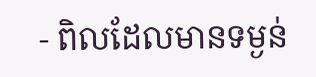- ពិលដែលមានទម្ងន់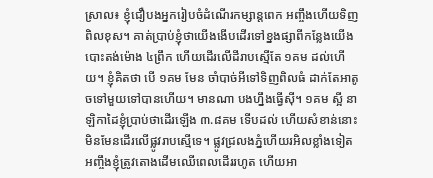ស្រាល៖ ខ្ញុំជឿបងអ្នករៀបចំដំណើរកម្សាន្តពេក អញ្ចឹងហើយទិញពិលខុស។ គាត់ប្រាប់ខ្ញុំថាយើងងើបដើរទៅខ្នងផ្សាពីកន្លែងយើងបោះតង់ម៉ោង ៤ព្រឹក ហើយដើរលើដីរាបស្មើតែ ១គម ដល់ហើយ។ ខ្ញុំគិតថា បើ ១គម មែន ចាំបាច់អីទៅទិញពិលធំ ដាក់តែអាតូចទៅមួយទៅបានហើយ។ មានណា បងហ្នឹងធ្វើសុី។ ១គម ស្អី នាឡិកាដៃខ្ញុំប្រាប់ថាដើរឡើង ៣.៨គម ទើបដល់ ហើយសំខាន់នោះមិនមែនដើរលើផ្លូវរាបស្មើទេ។ ផ្លូវជ្រលងភ្នំហើយរអិលខ្លាំងទៀត អញ្ចឹងខ្ញុំត្រូវតោងដើមឈើពេលដើររហូត ហើយអា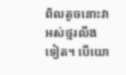ពិលតូចនោះវាអស់ថ្មរលីងទៀត។ បើយោ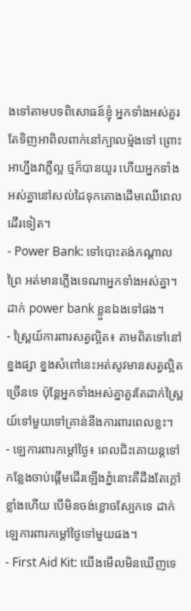ងទៅតាមបទពិសោធន៍ខ្ញុំ អ្នកទាំងអស់គួរតែទិញអាពិលពាក់នៅក្បាលម៉្មងទៅ ព្រោះអាហ្នឹងវាភ្លឺល្អ ថ្មក៏បានយូរ ហើយអ្នកទាំងអស់គ្នានៅសល់ដៃទុកតោងដើមឈើពេលដើរទៀត។
- Power Bank: ទៅបោះតង់កណ្តាលព្រៃ អត់មានភ្លើងទេណាអ្នកទាំងអស់គ្នា។ ដាក់ power bank ខ្លួនឯងទៅផង។
- ស្ព្រៃយ៍ការពារសត្វល្អិត៖ តាមពិតទៅនៅខ្នងផ្សា ខ្នងសំពៅនេះអត់សូវមានសត្វល្អិតច្រើនទេ ប៉ុន្តែអ្នកទាំងអស់គ្នាគួរតែដាក់ស្ព្រៃយ៍ទៅមួយទៅគ្រាន់នឹងការពារពេលខ្លះ។
- ឡេការពារកម្តៅថ្ងៃ៖ ពេលជិះគោយន្តទៅកន្លែងចាប់ផ្តើមដើរឡើងភ្នំនោះគឺដឹងតែក្តៅខ្លាំងហើយ បើមិនចង់ខ្លោចស្បែកទេ ដាក់ឡេការពារកម្តៅថ្ងៃទៅមួយផង។
- First Aid Kit: យើងមើលមិនឃើញទេ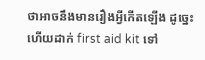ថាអាចនឹងមានរឿងអ្វីកើតឡើង ដូច្នេះហើយដាក់ first aid kit ទៅ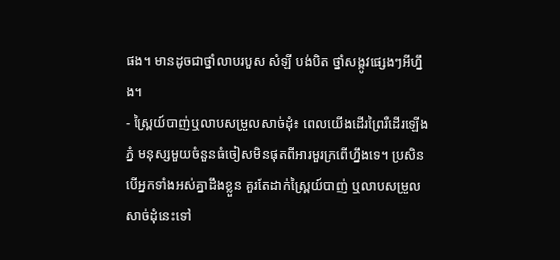ផង។ មានដូចជាថ្នាំលាបរបួស សំឡី បង់បិត ថ្នាំសង្កូវផ្សេងៗអីហ្នឹង។
- ស្ព្រៃយ៍បាញ់ឬលាបសម្រួលសាច់ដុំ៖ ពេលយើងដើរព្រៃរឺដើរឡើងភ្នំ មនុស្សមួយចំនួនធំចៀសមិនផុតពីអារមួរក្រពើហ្នឹងទេ។ ប្រសិនបើអ្នកទាំងអស់គ្នាដឹងខ្លួន គួរតែដាក់ស្ព្រៃយ៍បាញ់ ឬលាបសម្រួលសាច់ដុំនេះទៅ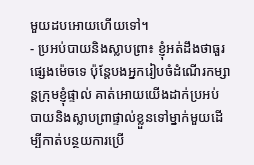មួយដបអោយហើយទៅ។
- ប្រអប់បាយនិងស្លាបព្រា៖ ខ្ញុំអត់ដឹងថាធួរផ្សេងម៉េចទេ ប៉ុន្តែបងអ្នករៀបចំដំណើរកម្សាន្តក្រុមខ្ញុំផ្ទាល់ គាត់អោយយើងដាក់ប្រអប់បាយនិងស្លាបព្រាផ្ទាល់ខ្លួនទៅម្នាក់មួយដើម្បីកាត់បន្ថយការប្រើ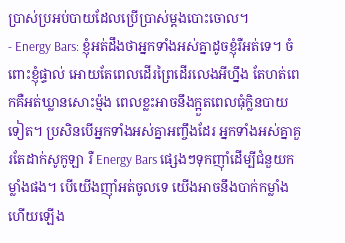ប្រាស់ប្រអប់បាយដែលប្រើប្រាស់ម្តងបោះចោល។
- Energy Bars: ខ្ញុំអត់ដឹងថាអ្នកទាំងអស់គ្នាដូចខ្ញុំរឺអត់ទេ។ ចំពោះខ្ញុំផ្ទាល់ អោយតែពេលដើរព្រៃដើរលេងអីហ្នឹង តែហត់ពេកគឺអត់ឃ្លានសោះម៉្មង ពេលខ្លះអាចនឹងក្អួតពេលធុំក្លិនបាយទៀត។ ប្រសិនបើអ្នកទាំងអស់គ្នាអញ្ចឹងដែរ អ្នកទាំងអស់គ្នាគួរតែដាក់សូកូឡា រឺ Energy Bars ផ្សេងៗទុកញ៉ាំដើម្បីជំនួយកម្លាំងផង។ បើយើងញ៉ាំអត់ចូលទេ យើងអាចនឹងបាក់កម្លាំង ហើយឡើង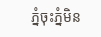ភ្នំចុះភ្នំមិន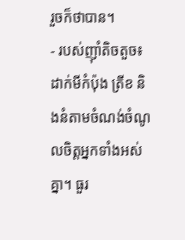រួចក៏ថាបាន។
- របស់ញ៉ាំតិចតួច៖ ដាក់មីកំប៉ុង ត្រីខ និងនំតាមចំណង់ចំណូលចិត្តអ្នកទាំងអស់គ្នា។ ធួរ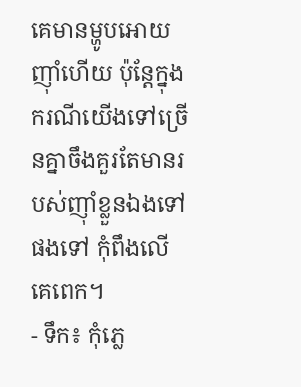គេមានម្ហូបអោយញ៉ាំហើយ ប៉ុន្តែក្នុងករណីយើងទៅច្រើនគ្នាចឹងគួរតែមានរបស់ញ៉ាំខ្លួនឯងទៅផងទៅ កុំពឹងលើគេពេក។
- ទឹក៖ កុំភ្លេ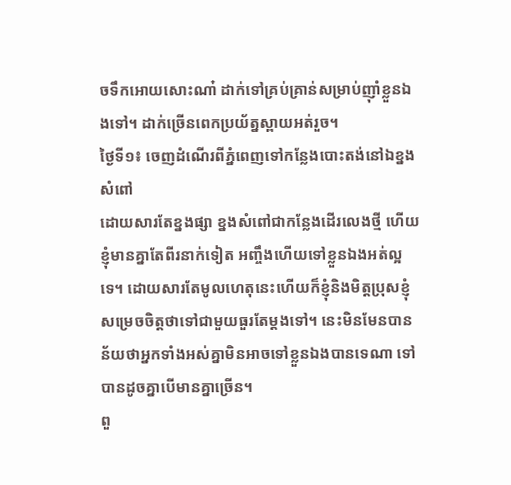ចទឹកអោយសោះណា៎ ដាក់ទៅគ្រប់គ្រាន់សម្រាប់ញ៉ាំខ្លួនឯងទៅ។ ដាក់ច្រើនពេកប្រយ័ត្នស្ពាយអត់រួច។
ថ្ងៃទី១៖ ចេញដំណើរពីភ្នំពេញទៅកន្លែងបោះតង់នៅឯខ្នងសំពៅ
ដោយសារតែខ្នងផ្សា ខ្នងសំពៅជាកន្លែងដើរលេងថ្មី ហើយខ្ញុំមានគ្នាតែពីរនាក់ទៀត អញ្ចឹងហើយទៅខ្លួនឯងអត់ល្អទេ។ ដោយសារតែមូលហេតុនេះហើយក៏ខ្ញុំនិងមិត្តប្រុសខ្ញុំសម្រេចចិត្តថាទៅជាមួយធួរតែម្តងទៅ។ នេះមិនមែនបានន័យថាអ្នកទាំងអស់គ្នាមិនអាចទៅខ្លួនឯងបានទេណា ទៅបានដូចគ្នាបើមានគ្នាច្រើន។
ពួ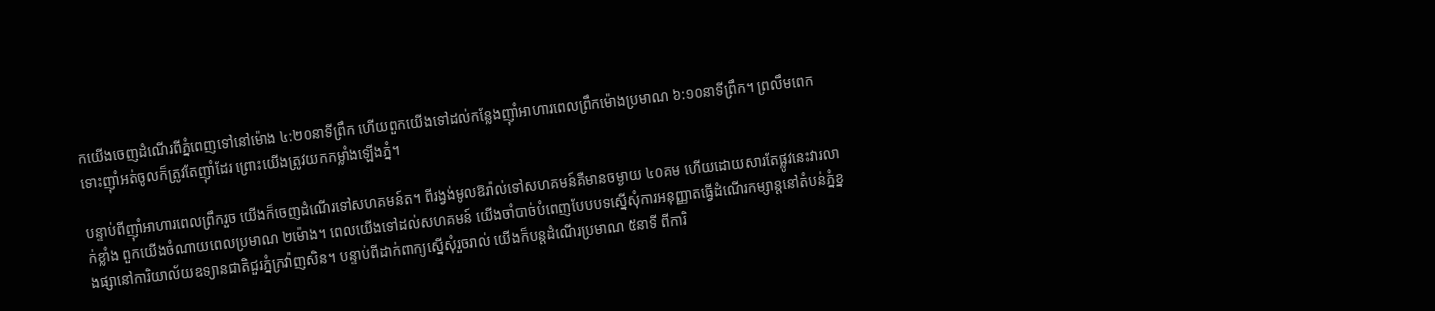កយើងចេញដំណើរពីភ្នំពេញទៅនៅម៉ោង ៤:២០នាទីព្រឹក ហើយពួកយើងទៅដល់កន្លែងញ៉ាំអាហារពេលព្រឹកម៉ោងប្រមាណ ៦:១០នាទីព្រឹក។ ព្រលឹមពេក ទោះញ៉ាំអត់ចូលក៏ត្រូវតែញ៉ាំដែរ ព្រោះយើងត្រូវយកកម្លាំងឡើងភ្នំ។

បន្ទាប់ពីញ៉ាំអាហារពេលព្រឹករួច យើងក៏ចេញដំណើរទៅសហគមន៍ត។ ពីរង្វង់មូលឱរ៉ាល់ទៅសហគមន៍គឺមានចម្ងាយ ៤០គម ហើយដោយសារតែផ្លូវនេះវារលាក់ខ្លាំង ពួកយើងចំណាយពេលប្រមាណ ២ម៉ោង។ ពេលយើងទៅដល់សហគមន៍ យើងចាំបាច់បំពេញបែបបទស្នើសុំការអនុញ្ញាតធ្វើដំណើរកម្សាន្តនៅតំបន់ភ្នំខ្នងផ្សានៅការិយាល័យឧទ្យានជាតិជួរភ្នំក្រវ៉ាញសិន។ បន្ទាប់ពីដាក់ពាក្យស្នើសុំរួចរាល់ យើងក៏បន្តដំណើរប្រមាណ ៥នាទី ពីការិ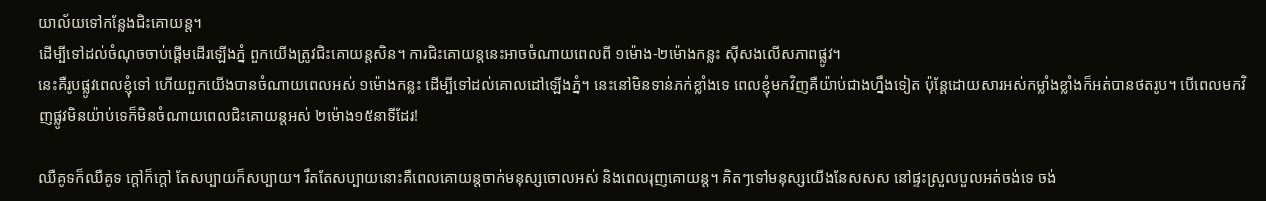យាល័យទៅកន្លែងជិះគោយន្ត។
ដើម្បីទៅដល់ចំណុចចាប់ផ្តើមដើរឡើងភ្នំ ពួកយើងត្រូវជិះគោយន្តសិន។ ការជិះគោយន្តនេះអាចចំណាយពេលពី ១ម៉ោង-២ម៉ោងកន្លះ សុីសងលើសភាពផ្លូវ។
នេះគឺរូបផ្លូវពេលខ្ញុំទៅ ហើយពួកយើងបានចំណាយពេលអស់ ១ម៉ោងកន្លះ ដើម្បីទៅដល់គោលដៅឡើងភ្នំ។ នេះនៅមិនទាន់ភក់ខ្លាំងទេ ពេលខ្ញុំមកវិញគឺយ៉ាប់ជាងហ្នឹងទៀត ប៉ុន្តែដោយសារអស់កម្លាំងខ្លាំងក៏អត់បានថតរូប។ បើពេលមកវិញផ្លូវមិនយ៉ាប់ទេក៏មិនចំណាយពេលជិះគោយន្តអស់ ២ម៉ោង១៥នាទីដែរ!

ឈឺគូទក៏ឈឺគូទ ក្តៅក៏ក្តៅ តែសប្បាយក៏សប្បាយ។ រឹតតែសប្បាយនោះគឺពេលគោយន្តចាក់មនុស្សចោលអស់ និងពេលរុញគោយន្ត។ គិតៗទៅមនុស្សយើងនែសសស នៅផ្ទះស្រួលបួលអត់ចង់ទេ ចង់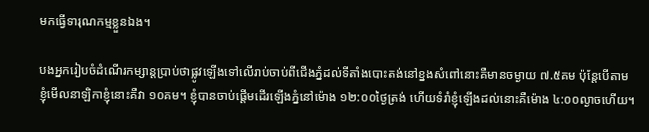មកធ្វើទារុណកម្មខ្លួនឯង។

បងអ្នករៀបចំដំណើរកម្សាន្តប្រាប់ថាផ្លូវឡើងទៅលើរាប់ចាប់ពីជើងភ្នំដល់ទីតាំងបោះតង់នៅខ្នងសំពៅនោះគឺមានចម្ងាយ ៧.៥គម ប៉ុន្តែបើតាមខ្ញុំមើលនាឡិកាខ្ញុំនោះគឺវា ១០គម។ ខ្ញុំបានចាប់ផ្តើមដើរឡើងភ្នំនៅម៉ោង ១២:០០ថ្ងៃត្រង់ ហើយទំរាំខ្ញុំឡើងដល់នោះគឺម៉ោង ៤:០០ល្ងាចហើយ។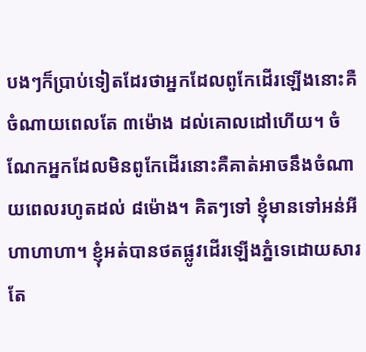បងៗក៏ប្រាប់ទៀតដែរថាអ្នកដែលពូកែដើរឡើងនោះគឺចំណាយពេលតែ ៣ម៉ោង ដល់គោលដៅហើយ។ ចំណែកអ្នកដែលមិនពូកែដើរនោះគឺគាត់អាចនឹងចំណាយពេលរហូតដល់ ៨ម៉ោង។ គិតៗទៅ ខ្ញុំមានទៅអន់អី ហាហាហា។ ខ្ញុំអត់បានថតផ្លូវដើរឡើងភ្នំទេដោយសារតែ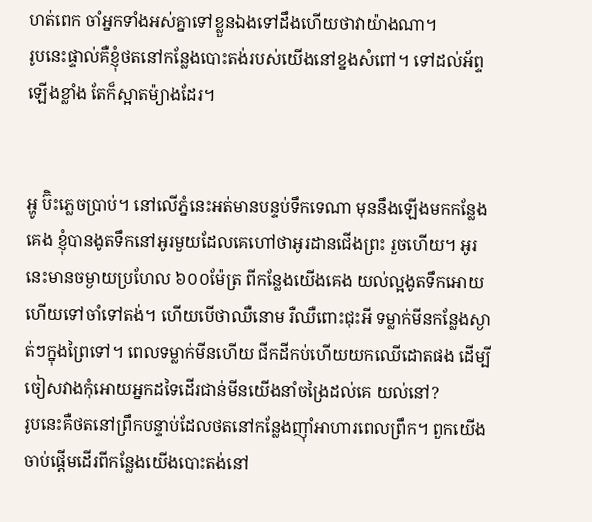ហត់ពេក ចាំអ្នកទាំងអស់គ្នាទៅខ្លួនឯងទៅដឹងហើយថាវាយ៉ាងណា។
រូបនេះផ្ទាល់គឺខ្ញុំថតនៅកន្លែងបោះតង់របស់យើងនៅខ្នងសំពៅ។ ទៅដល់អ័ព្ទឡើងខ្លាំង តែក៏ស្អាតម៉្យាងដែរ។


អ្ហូ ប៊ិះភ្លេចប្រាប់។ នៅលើភ្នំនេះអត់មានបន្ទប់ទឹកទេណា មុននឹងឡើងមកកន្លែងគេង ខ្ញុំបានងូតទឹកនៅអូរមួយដែលគេហៅថាអូរដានជើងព្រះ រួចហើយ។ អូរនេះមានចម្ងាយប្រហែល ៦០០ម៉ែត្រ ពីកន្លែងយើងគេង យល់ល្អងូតទឹកអោយហើយទៅចាំទៅតង់។ ហើយបើថាឈឺនោម រឺឈឺពោះជុះអី ទម្លាក់មីនកន្លែងស្ងាត់ៗក្នុងព្រៃទៅ។ ពេលទម្លាក់មីនហើយ ជីកដីកប់ហើយយកឈើដោតផង ដើម្បីចៀសវាងកុំអោយអ្នកដទៃដើរជាន់មីនយើងនាំចង្រៃដល់គេ យល់នៅ?
រូបនេះគឺថតនៅព្រឹកបន្ទាប់ដែលថតនៅកន្លែងញ៉ាំអាហារពេលព្រឹក។ ពួកយើងចាប់ផ្តើមដើរពីកន្លែងយើងបោះតង់នៅ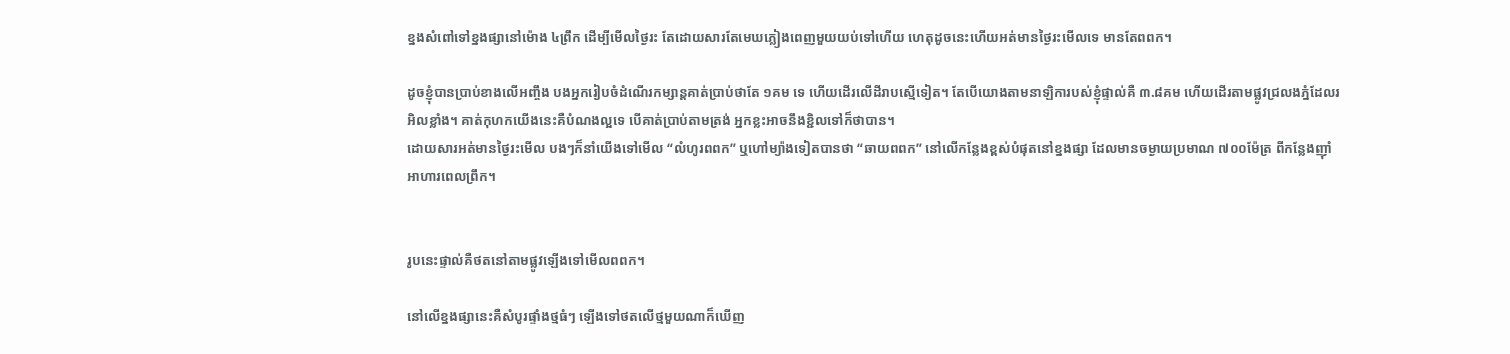ខ្នងសំពៅទៅខ្នងផ្សានៅម៉ោង ៤ព្រឹក ដើម្បីមើលថ្ងៃរះ តែដោយសារតែមេឃភ្លៀងពេញមួយយប់ទៅហើយ ហេតុដូចនេះហើយអត់មានថ្ងៃរះមើលទេ មានតែពពក។

ដូចខ្ញុំបានប្រាប់ខាងលើអញ្ចឹង បងអ្នករៀបចំដំណើរកម្សាន្តគាត់ប្រាប់ថាតែ ១គម ទេ ហើយដើរលើដីរាបស្មើទៀត។ តែបើយោងតាមនាឡិការបស់ខ្ញុំផ្ទាល់គឺ ៣.៨គម ហើយដើរតាមផ្លូវជ្រលងភ្នំដែលរអិលខ្លាំង។ គាត់កុហកយើងនេះគឺបំណងល្អទេ បើគាត់ប្រាប់តាមត្រង់ អ្នកខ្លះអាចនឹងខ្ជិលទៅក៏ថាបាន។
ដោយសារអត់មានថ្ងៃរះមើល បងៗក៏នាំយើងទៅមើល “លំហូរពពក” ឬហៅម្យ៉ាងទៀតបានថា “ឆាយពពក” នៅលើកន្លែងខ្ពស់បំផុតនៅខ្នងផ្សា ដែលមានចម្ងាយប្រមាណ ៧០០ម៉ែត្រ ពីកន្លែងញ៉ាំអាហារពេលព្រឹក។


រូបនេះផ្ទាល់គឺថតនៅតាមផ្លូវឡើងទៅមើលពពក។

នៅលើខ្នងផ្សានេះគឺសំបូរផ្ទាំងថ្មធំៗ ឡើងទៅថតលើថ្មមួយណាក៏ឃើញ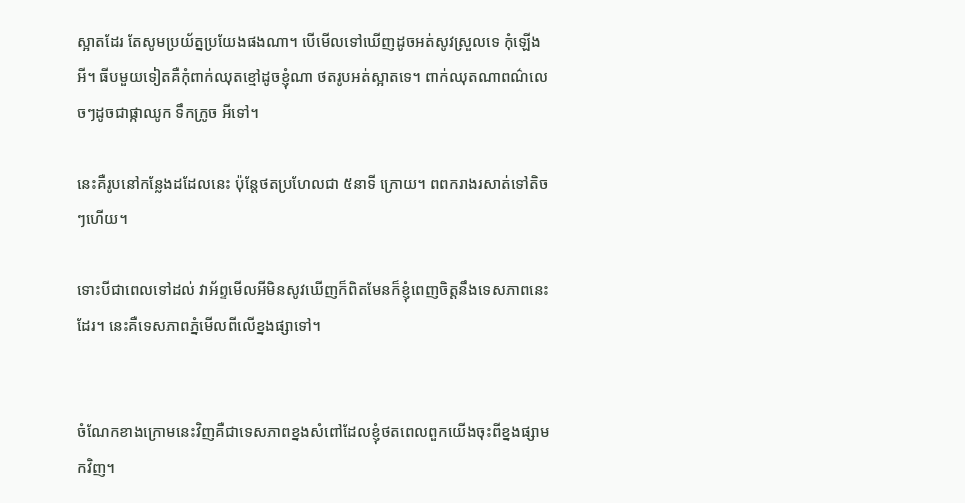ស្អាតដែរ តែសូមប្រយ័ត្នប្រយែងផងណា។ បើមើលទៅឃើញដូចអត់សូវស្រួលទេ កុំឡើងអី។ ធីបមួយទៀតគឺកុំពាក់ឈុតខ្មៅដូចខ្ញុំណា ថតរូបអត់ស្អាតទេ។ ពាក់ឈុតណាពណ៌លេចៗដូចជាផ្កាឈូក ទឹកក្រូច អីទៅ។

នេះគឺរូបនៅកន្លែងដដែលនេះ ប៉ុន្តែថតប្រហែលជា ៥នាទី ក្រោយ។ ពពករាងរសាត់ទៅតិចៗហើយ។

ទោះបីជាពេលទៅដល់ វាអ័ព្ទមើលអីមិនសូវឃើញក៏ពិតមែនក៏ខ្ញុំពេញចិត្តនឹងទេសភាពនេះដែរ។ នេះគឺទេសភាពភ្នំមើលពីលើខ្នងផ្សាទៅ។


ចំណែកខាងក្រោមនេះវិញគឺជាទេសភាពខ្នងសំពៅដែលខ្ញុំថតពេលពួកយើងចុះពីខ្នងផ្សាមកវិញ។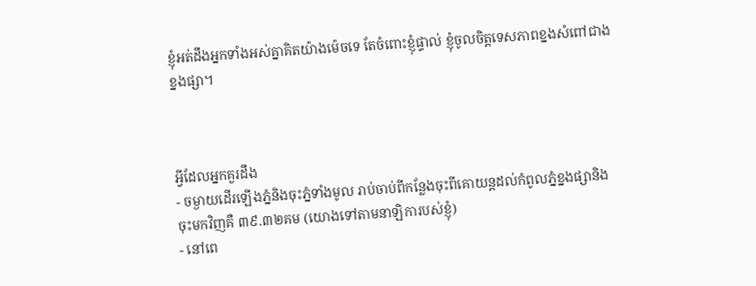ខ្ញុំអត់ដឹងអ្នកទាំងអស់គ្នាគិតយ៉ាងម៉េចទេ តែចំពោះខ្ញុំផ្ទាល់ ខ្ញុំចូលចិត្តទេសភាពខ្នងសំពៅជាងខ្នងផ្សា។



អ្វីដែលអ្នកគួរដឹង
- ចម្ងាយដើរឡើងភ្នំនិងចុះភ្នំទាំងមូល រាប់ចាប់ពីកន្លែងចុះពីគោយន្តដល់កំពូលភ្នំខ្នងផ្សានិងចុះមកវិញគឺ ៣៩.៣២គម (យោងទៅតាមនាឡិការបស់ខ្ញុំ)
- នៅពេ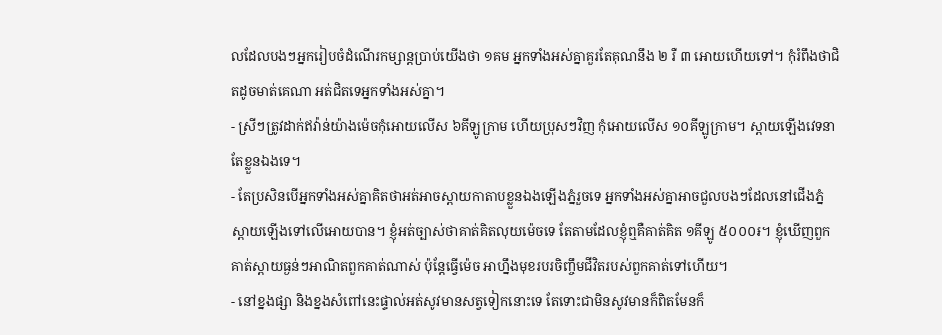លដែលបងៗអ្នករៀបចំដំណើរកម្សាន្តប្រាប់យើងថា ១គម អ្នកទាំងអស់គ្នាគួរតែគុណនឹង ២ រឺ ៣ អោយហើយទៅ។ កុំរំពឹងថាជិតដូចមាត់គេណា អត់ជិតទេអ្នកទាំងអស់គ្នា។
- ស្រីៗត្រូវដាក់ឥវ៉ាន់យ៉ាងម៉េចកុំអោយលើស ៦គីឡូក្រាម ហើយប្រុសៗវិញ កុំអោយលើស ១០គីឡូក្រាម។ ស្ពាយឡើងវេទនាតែខ្លួនឯងទេ។
- តែប្រសិនបើអ្នកទាំងអស់គ្នាគិតថាអត់អាចស្ពាយកាតាបខ្លួនឯងឡើងភ្នំរួចទេ អ្នកទាំងអស់គ្នាអាចជួលបងៗដែលនៅជើងភ្នំស្ពាយឡើងទៅលើអោយបាន។ ខ្ញុំអត់ច្បាស់ថាគាត់គិតលុយម៉េចទេ តែតាមដែលខ្ញុំឮគឺគាត់គិត ១គីឡូ ៥០០០៛។ ខ្ញុំឃើញពួកគាត់ស្ពាយធ្ងន់ៗអាណិតពួកគាត់ណាស់ ប៉ុន្តែធ្វើម៉េច អាហ្នឹងមុខរបរចិញ្ចឹមជីវិតរបស់ពួកគាត់ទៅហើយ។
- នៅខ្នងផ្សា និងខ្នងសំពៅនេះផ្ទាល់អត់សូវមានសត្វទៀកនោះទេ តែទោះជាមិនសូវមានក៏ពិតមែនក៏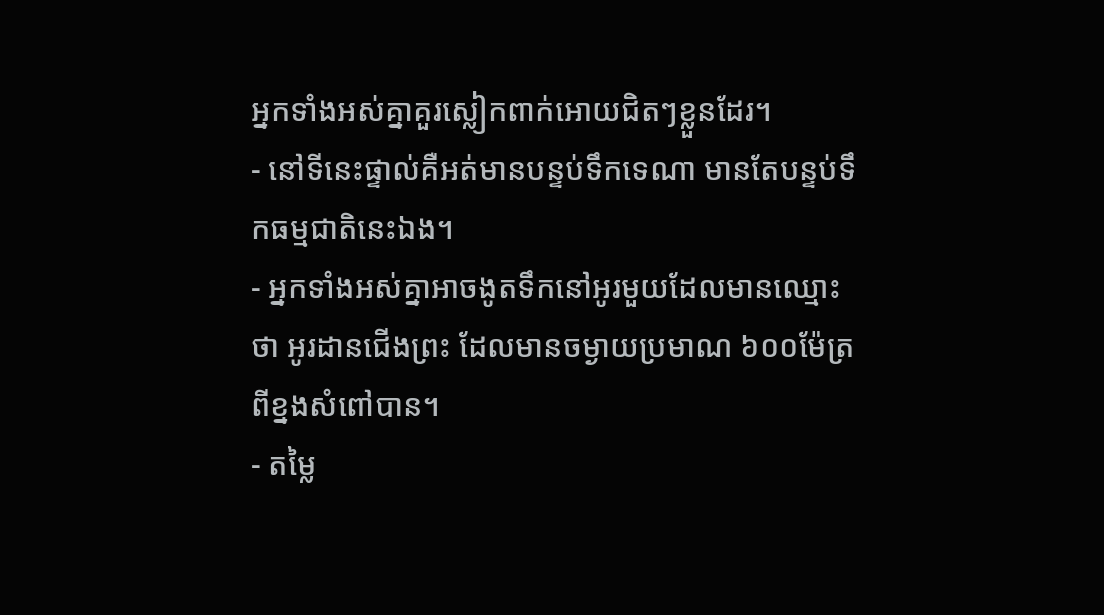អ្នកទាំងអស់គ្នាគួរស្លៀកពាក់អោយជិតៗខ្លួនដែរ។
- នៅទីនេះផ្ទាល់គឺអត់មានបន្ទប់ទឹកទេណា មានតែបន្ទប់ទឹកធម្មជាតិនេះឯង។
- អ្នកទាំងអស់គ្នាអាចងូតទឹកនៅអូរមួយដែលមានឈ្មោះថា អូរដានជើងព្រះ ដែលមានចម្ងាយប្រមាណ ៦០០ម៉ែត្រ ពីខ្នងសំពៅបាន។
- តម្លៃ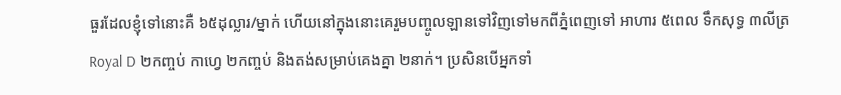ធួរដែលខ្ញុំទៅនោះគឺ ៦៥ដុល្លារ/ម្នាក់ ហើយនៅក្នុងនោះគេរួមបញ្ចូលឡានទៅវិញទៅមកពីភ្នំពេញទៅ អាហារ ៥ពេល ទឹកសុទ្ធ ៣លីត្រ Royal D ២កញ្ចប់ កាហ្វេ ២កញ្ចប់ និងតង់សម្រាប់គេងគ្នា ២នាក់។ ប្រសិនបើអ្នកទាំ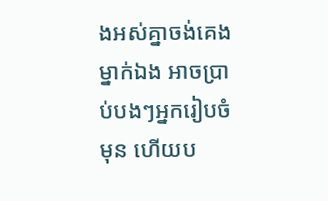ងអស់គ្នាចង់គេងម្នាក់ឯង អាចប្រាប់បងៗអ្នករៀបចំមុន ហើយប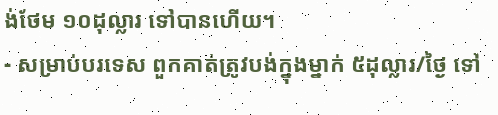ង់ថែម ១០ដុល្លារ ទៅបានហើយ។
- សម្រាប់បរទេស ពួកគាត់ត្រូវបង់ក្នុងម្នាក់ ៥ដុល្លារ/ថ្ងៃ ទៅ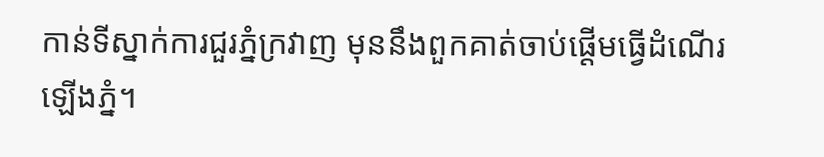កាន់ទីស្នាក់ការជួរភ្នំក្រវាញ មុននឹងពួកគាត់ចាប់ផ្តើមធ្វើដំណើរឡើងភ្នំ។